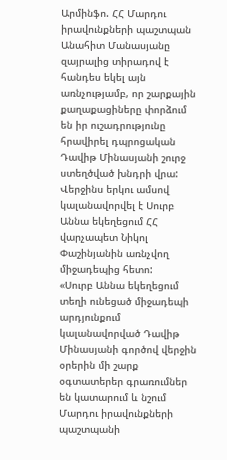Արմինֆո. ՀՀ Մարդու իրավունքների պաշտպան Անահիտ Մանասյանը զայրալից տիրադով է հանդես եկել այն առնչությամբ, որ շարքային քաղաքացիները փորձում են իր ուշադրությունը հրավիրել դպրոցական Դավիթ Մինասյանի շուրջ ստեղծված խնդրի վրա: Վերջինս երկու ամսով կալանավորվել է Սուրբ Աննա եկեղեցում ՀՀ վարչապետ Նիկոլ Փաշինյանին առնչվող միջադեպից հետո:
«Սուրբ Աննա եկեղեցում տեղի ունեցած միջադեպի արդյունքում կալանավորված Դավիթ Մինասյանի գործով վերջին օրերին մի շարք օգտատերեր գրառումներ են կատարում և նշում Մարդու իրավունքների պաշտպանի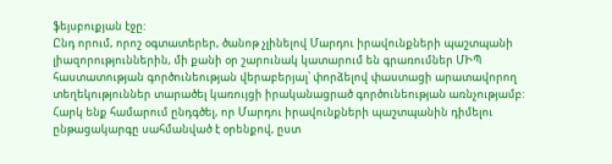ֆեյսբուքյան էջը:
Ընդ որում, որոշ օգտատերեր, ծանոթ չլինելով Մարդու իրավունքների պաշտպանի լիազորություններին, մի քանի օր շարունակ կատարում են գրառումներ ՄԻՊ հաստատության գործունեության վերաբերյալ՝ փորձելով փաստացի արատավորող տեղեկություններ տարածել կառույցի իրականացրած գործունեության առնչությամբ:
Հարկ ենք համարում ընդգծել, որ Մարդու իրավունքների պաշտպանին դիմելու ընթացակարգը սահմանված է օրենքով, ըստ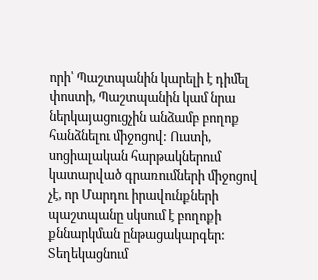որի՝ Պաշտպանին կարելի է դիմել փոստի, Պաշտպանին կամ նրա ներկայացուցչին անձամբ բողոք հանձնելու միջոցով: Ուստի, սոցիալական հարթակներում կատարված գրառումների միջոցով չէ, որ Մարդու իրավունքների պաշտպանը սկսում է բողոքի քննարկման ընթացակարգեր:
Տեղեկացնում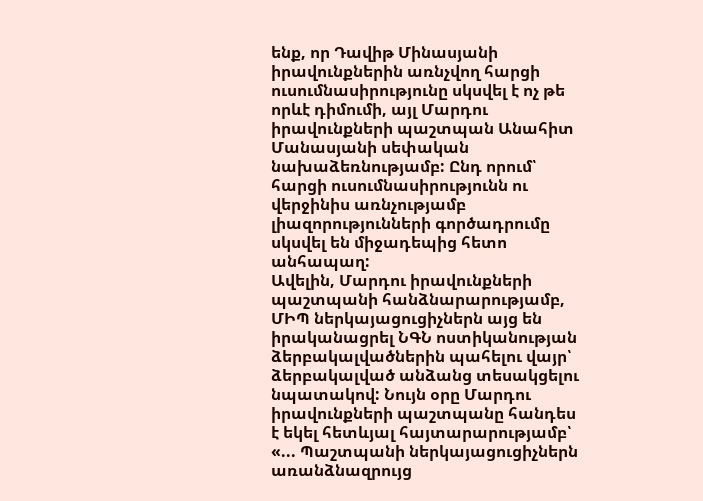ենք, որ Դավիթ Մինասյանի իրավունքներին առնչվող հարցի ուսումնասիրությունը սկսվել է ոչ թե որևէ դիմումի, այլ Մարդու իրավունքների պաշտպան Անահիտ Մանասյանի սեփական նախաձեռնությամբ: Ընդ որում՝ հարցի ուսումնասիրությունն ու վերջինիս առնչությամբ լիազորությունների գործադրումը սկսվել են միջադեպից հետո անհապաղ:
Ավելին, Մարդու իրավունքների պաշտպանի հանձնարարությամբ, ՄԻՊ ներկայացուցիչներն այց են իրականացրել ՆԳՆ ոստիկանության ձերբակալվածներին պահելու վայր՝ ձերբակալված անձանց տեսակցելու նպատակով: Նույն օրը Մարդու իրավունքների պաշտպանը հանդես է եկել հետևյալ հայտարարությամբ՝ «... Պաշտպանի ներկայացուցիչներն առանձնազրույց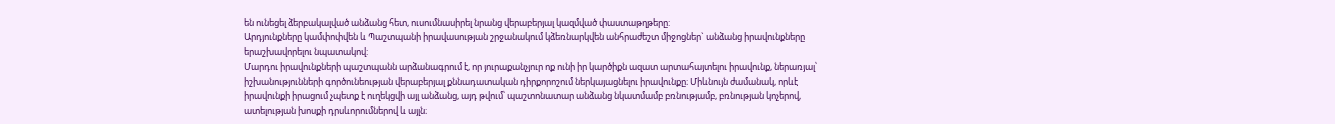են ունեցել ձերբակալված անձանց հետ, ուսումնասիրել նրանց վերաբերյալ կազմված փաստաթղթերը:
Արդյունքները կամփոփվեն և Պաշտպանի իրավասության շրջանակում կձեռնարկվեն անհրաժեշտ միջոցներ` անձանց իրավունքները երաշխավորելու նպատակով:
Մարդու իրավունքների պաշտպանն արձանագրում է, որ յուրաքանչյուր ոք ունի իր կարծիքն ազատ արտահայտելու իրավունք, ներառյալ՝ իշխանությունների գործունեության վերաբերյալ քննադատական դիրքորոշում ներկայացնելու իրավունքը։ Միևնույն ժամանակ, որևէ իրավունքի իրացում չպետք է ուղեկցվի այլ անձանց, այդ թվում՝ պաշտոնատար անձանց նկատմամբ բռնությամբ, բռնության կոչերով, ատելության խոսքի դրսևորումներով և այլն։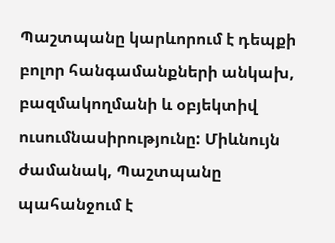Պաշտպանը կարևորում է դեպքի բոլոր հանգամանքների անկախ, բազմակողմանի և օբյեկտիվ ուսումնասիրությունը: Միևնույն ժամանակ, Պաշտպանը պահանջում է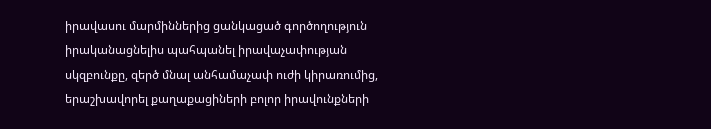իրավասու մարմիններից ցանկացած գործողություն իրականացնելիս պահպանել իրավաչափության սկզբունքը, զերծ մնալ անհամաչափ ուժի կիրառումից, երաշխավորել քաղաքացիների բոլոր իրավունքների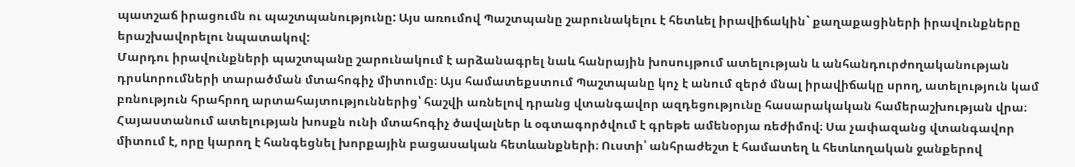պատշաճ իրացումն ու պաշտպանությունը: Այս առումով Պաշտպանը շարունակելու է հետևել իրավիճակին` քաղաքացիների իրավունքները երաշխավորելու նպատակով:
Մարդու իրավունքների պաշտպանը շարունակում է արձանագրել նաև հանրային խոսույթում ատելության և անհանդուրժողականության դրսևորումների տարածման մտահոգիչ միտումը։ Այս համատեքստում Պաշտպանը կոչ է անում զերծ մնալ իրավիճակը սրող, ատելություն կամ բռնություն հրահրող արտահայտություններից՝ հաշվի առնելով դրանց վտանգավոր ազդեցությունը հասարակական համերաշխության վրա։
Հայաստանում ատելության խոսքն ունի մտահոգիչ ծավալներ և օգտագործվում է գրեթե ամենօրյա ռեժիմով։ Սա չափազանց վտանգավոր միտում է, որը կարող է հանգեցնել խորքային բացասական հետևանքների։ Ուստի՝ անհրաժեշտ է համատեղ և հետևողական ջանքերով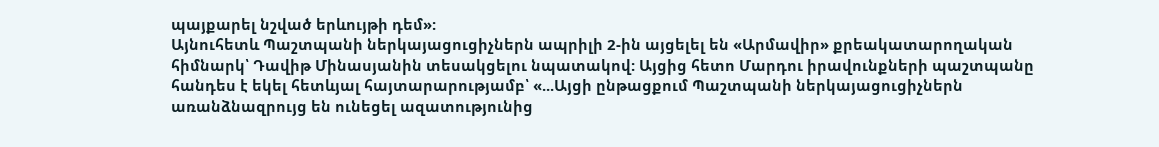պայքարել նշված երևույթի դեմ»:
Այնուհետև Պաշտպանի ներկայացուցիչներն ապրիլի 2-ին այցելել են «Արմավիր» քրեակատարողական հիմնարկ՝ Դավիթ Մինասյանին տեսակցելու նպատակով: Այցից հետո Մարդու իրավունքների պաշտպանը հանդես է եկել հետևյալ հայտարարությամբ՝ «...Այցի ընթացքում Պաշտպանի ներկայացուցիչներն առանձնազրույց են ունեցել ազատությունից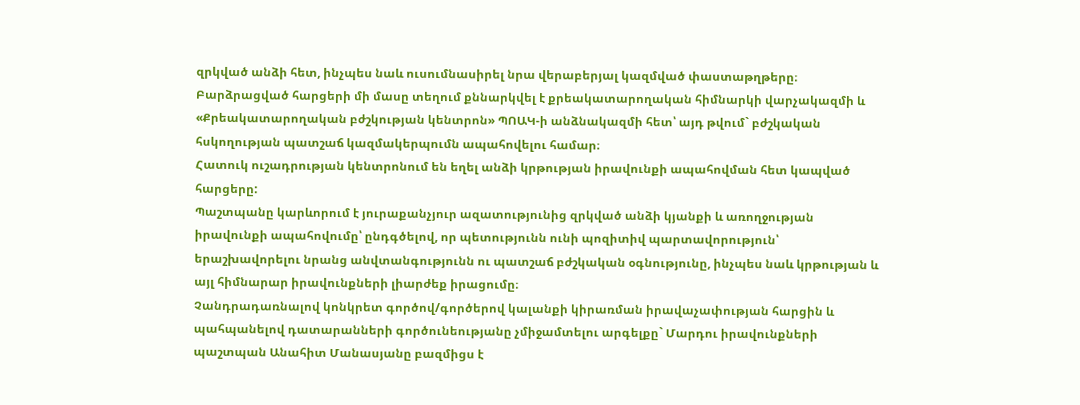զրկված անձի հետ, ինչպես նաև ուսումնասիրել նրա վերաբերյալ կազմված փաստաթղթերը։
Բարձրացված հարցերի մի մասը տեղում քննարկվել է քրեակատարողական հիմնարկի վարչակազմի և «Քրեակատարողական բժշկության կենտրոն» ՊՈԱԿ-ի անձնակազմի հետ՝ այդ թվում` բժշկական հսկողության պատշաճ կազմակերպումն ապահովելու համար։
Հատուկ ուշադրության կենտրոնում են եղել անձի կրթության իրավունքի ապահովման հետ կապված հարցերը:
Պաշտպանը կարևորում է յուրաքանչյուր ազատությունից զրկված անձի կյանքի և առողջության իրավունքի ապահովումը՝ ընդգծելով, որ պետությունն ունի պոզիտիվ պարտավորություն՝ երաշխավորելու նրանց անվտանգությունն ու պատշաճ բժշկական օգնությունը, ինչպես նաև կրթության և այլ հիմնարար իրավունքների լիարժեք իրացումը։
Չանդրադառնալով կոնկրետ գործով/գործերով կալանքի կիրառման իրավաչափության հարցին և պահպանելով դատարանների գործունեությանը չմիջամտելու արգելքը` Մարդու իրավունքների պաշտպան Անահիտ Մանասյանը բազմիցս է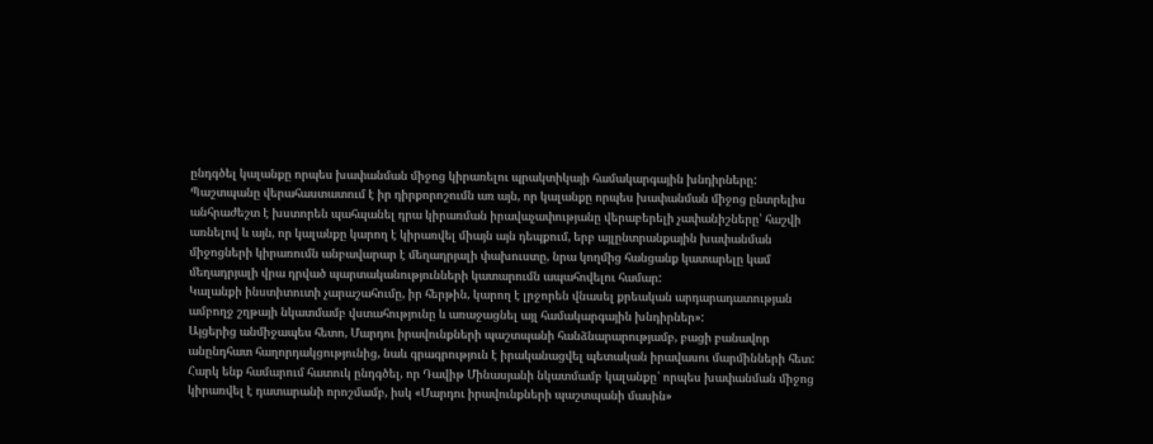ընդգծել կալանքը որպես խափանման միջոց կիրառելու պրակտիկայի համակարգային խնդիրները:
Պաշտպանը վերահաստատում է իր դիրքորոշումն առ այն, որ կալանքը որպես խափանման միջոց ընտրելիս անհրաժեշտ է խստորեն պահպանել դրա կիրառման իրավաչափությանը վերաբերելի չափանիշները՝ հաշվի առնելով և այն, որ կալանքը կարող է կիրառվել միայն այն դեպքում, երբ այլընտրանքային խափանման միջոցների կիրառումն անբավարար է մեղադրյալի փախուստը, նրա կողմից հանցանք կատարելը կամ մեղադրյալի վրա դրված պարտականությունների կատարումն ապահովելու համար:
Կալանքի ինստիտուտի չարաշահումը, իր հերթին, կարող է լրջորեն վնասել քրեական արդարադատության ամբողջ շղթայի նկատմամբ վստահությունը և առաջացնել այլ համակարգային խնդիրներ»:
Այցերից անմիջապես հետո, Մարդու իրավունքների պաշտպանի հանձնարարությամբ, բացի բանավոր անընդհատ հաղորդակցությունից, նաև գրագրություն է իրականացվել պետական իրավասու մարմինների հետ:
Հարկ ենք համարում հատուկ ընդգծել, որ Դավիթ Մինասյանի նկատմամբ կալանքը՝ որպես խափանման միջոց կիրառվել է դատարանի որոշմամբ, իսկ «Մարդու իրավունքների պաշտպանի մասին»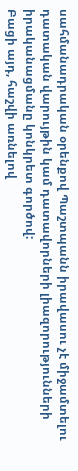սահմանադրական օրենքով Պաշտպանն իրավասու չէ միջամտելու դատական վարույթին կամ դատավորների լիազորությունների իրականացմանը կոնկրետ գործով:
Բացի այդ, հաշվի առնելով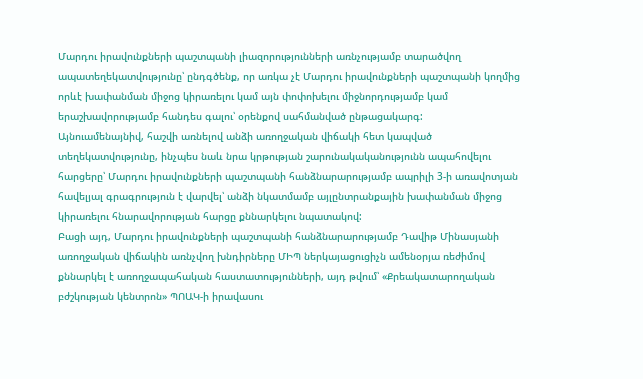Մարդու իրավունքների պաշտպանի լիազորությունների առնչությամբ տարածվող ապատեղեկատվությունը՝ ընդգծենք, որ առկա չէ Մարդու իրավունքների պաշտպանի կողմից որևէ խափանման միջոց կիրառելու կամ այն փոփոխելու միջնորդությամբ կամ երաշխավորությամբ հանդես գալու՝ օրենքով սահմանված ընթացակարգ:
Այնուամենայնիվ, հաշվի առնելով անձի առողջական վիճակի հետ կապված տեղեկատվությունը, ինչպես նաև նրա կրթության շարունակականությունն ապահովելու հարցերը՝ Մարդու իրավունքների պաշտպանի հանձնարարությամբ ապրիլի 3-ի առավոտյան հավելյալ գրագրություն է վարվել՝ անձի նկատմամբ այլընտրանքային խափանման միջոց կիրառելու հնարավորության հարցը քննարկելու նպատակով:
Բացի այդ, Մարդու իրավունքների պաշտպանի հանձնարարությամբ Դավիթ Մինասյանի առողջական վիճակին առնչվող խնդիրները ՄԻՊ ներկայացուցիչն ամենօրյա ռեժիմով քննարկել է առողջապահական հաստատությունների, այդ թվում՝ «Քրեակատարողական բժշկության կենտրոն» ՊՈԱԿ-ի իրավասու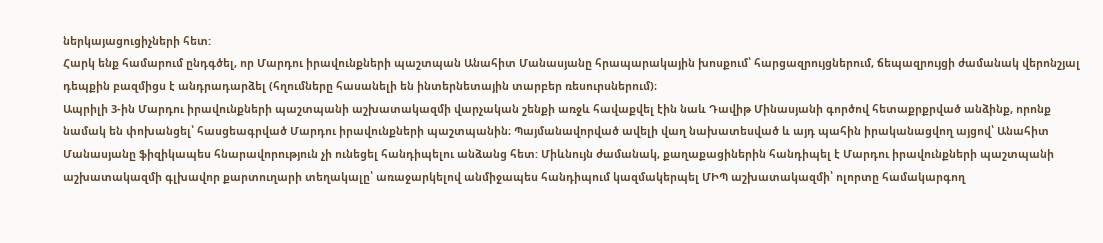ներկայացուցիչների հետ:
Հարկ ենք համարում ընդգծել, որ Մարդու իրավունքների պաշտպան Անահիտ Մանասյանը հրապարակային խոսքում՝ հարցազրույցներում, ճեպազրույցի ժամանակ վերոնշյալ դեպքին բազմիցս է անդրադարձել (հղումները հասանելի են ինտերնետային տարբեր ռեսուրսներում)։
Ապրիլի 3-ին Մարդու իրավունքների պաշտպանի աշխատակազմի վարչական շենքի առջև հավաքվել էին նաև Դավիթ Մինասյանի գործով հետաքրքրված անձինք, որոնք նամակ են փոխանցել՝ հասցեագրված Մարդու իրավունքների պաշտպանին։ Պայմանավորված ավելի վաղ նախատեսված և այդ պահին իրականացվող այցով՝ Անահիտ Մանասյանը ֆիզիկապես հնարավորություն չի ունեցել հանդիպելու անձանց հետ: Միևնույն ժամանակ, քաղաքացիներին հանդիպել է Մարդու իրավունքների պաշտպանի աշխատակազմի գլխավոր քարտուղարի տեղակալը՝ առաջարկելով անմիջապես հանդիպում կազմակերպել ՄԻՊ աշխատակազմի՝ ոլորտը համակարգող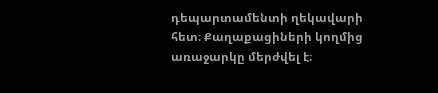դեպարտամենտի ղեկավարի հետ։ Քաղաքացիների կողմից առաջարկը մերժվել է։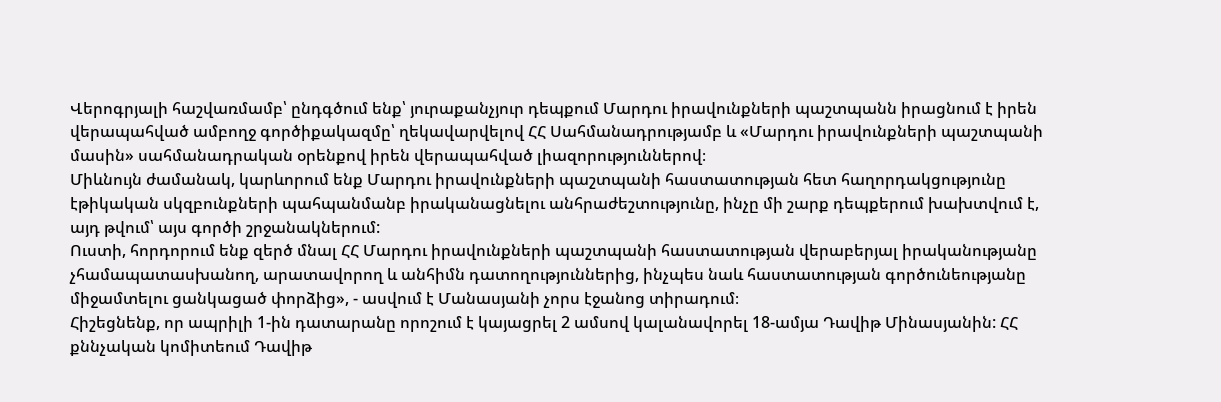Վերոգրյալի հաշվառմամբ՝ ընդգծում ենք՝ յուրաքանչյուր դեպքում Մարդու իրավունքների պաշտպանն իրացնում է իրեն վերապահված ամբողջ գործիքակազմը՝ ղեկավարվելով ՀՀ Սահմանադրությամբ և «Մարդու իրավունքների պաշտպանի մասին» սահմանադրական օրենքով իրեն վերապահված լիազորություններով։
Միևնույն ժամանակ, կարևորում ենք Մարդու իրավունքների պաշտպանի հաստատության հետ հաղորդակցությունը էթիկական սկզբունքների պահպանմանբ իրականացնելու անհրաժեշտությունը, ինչը մի շարք դեպքերում խախտվում է, այդ թվում՝ այս գործի շրջանակներում:
Ուստի, հորդորում ենք զերծ մնալ ՀՀ Մարդու իրավունքների պաշտպանի հաստատության վերաբերյալ իրականությանը չհամապատասխանող, արատավորող և անհիմն դատողություններից, ինչպես նաև հաստատության գործունեությանը միջամտելու ցանկացած փորձից», - ասվում է Մանասյանի չորս էջանոց տիրադում։
Հիշեցնենք, որ ապրիլի 1-ին դատարանը որոշում է կայացրել 2 ամսով կալանավորել 18-ամյա Դավիթ Մինասյանին: ՀՀ քննչական կոմիտեում Դավիթ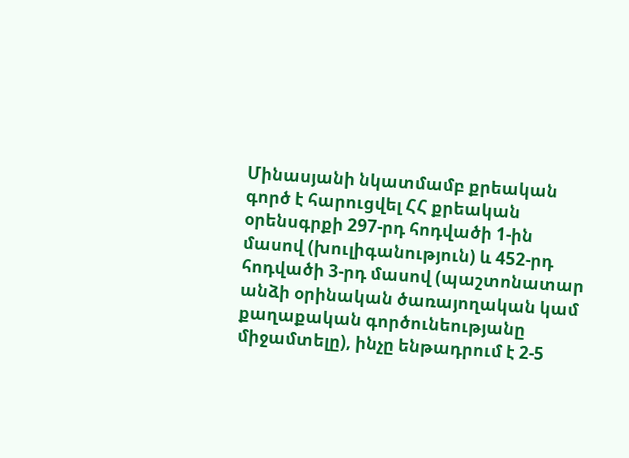Մինասյանի նկատմամբ քրեական գործ է հարուցվել ՀՀ քրեական օրենսգրքի 297-րդ հոդվածի 1-ին մասով (խուլիգանություն) և 452-րդ հոդվածի 3-րդ մասով (պաշտոնատար անձի օրինական ծառայողական կամ քաղաքական գործունեությանը միջամտելը), ինչը ենթադրում է 2-5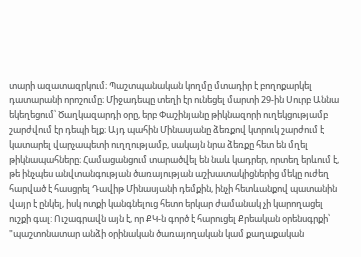տարի ազատազրկում։ Պաշտպանական կողմը մտադիր է բողոքարկել դատարանի որոշումը։ Միջադեպը տեղի էր ունեցել մարտի 29-ին Սուրբ Աննա եկեղեցում՝ Ծաղկազարդի օրը, երբ Փաշինյանը թիկնազորի ուղեկցությամբ շարժվում էր դեպի ելք։ Այդ պահին Մինասյանը ձեռքով կտրուկ շարժում է կատարել վարչապետի ուղղությամբ, սակայն նրա ձեռքը հետ են մղել թիկնապահները։ Համացանցում տարածվել են նաև կադրեր, որտեղ երևում է, թե ինչպես անվտանգության ծառայության աշխատակիցներից մեկը ուժեղ հարված է հասցրել Դավիթ Մինասյանի դեմքին, ինչի հետևանքով պատանին վայր է ընկել, իսկ ոտքի կանգնելուց հետո երկար ժամանակ չի կարողացել ուշքի գալ: Ուշագրավն այն է, որ ՔԿ-ն գործ է հարուցել Քրեական օրենսգրքի՝ "պաշտոնատար անձի օրինական ծառայողական կամ քաղաքական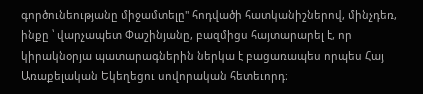գործունեությանը միջամտելը" հոդվածի հատկանիշներով, մինչդեռ, ինքը ՝ վարչապետ Փաշինյանը, բազմիցս հայտարարել է, որ կիրակնօրյա պատարագներին ներկա է բացառապես որպես Հայ Առաքելական Եկեղեցու սովորական հետեւորդ։